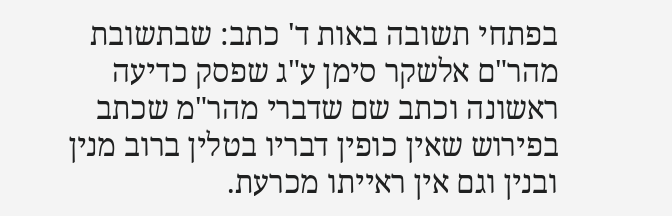בפתחי תשובה באות ד' כתב: שבתשובת מהר"ם אלשקר סימן ע"ג שפסק כדיעה ראשונה וכתב שם שדברי מהר"מ שכתב בפירוש שאין כופין דבריו בטלין ברוב מנין ובנין וגם אין ראייתו מכרעת.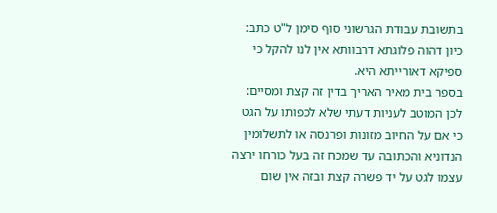בתשובת עבודת הגרשוני סוף סימן ל"ט כתב: כיון דהוה פלוגתא דרבוותא אין לנו להקל כי ספיקא דאורייתא היא.
בספר בית מאיר האריך בדין זה קצת ומסיים: לכן המוטב לעניות דעתי שלא לכפותו על הגט כי אם על החיוב מזונות ופרנסה או לתשלומין הנדוניא והכתובה עד שמכח זה בעל כורחו ירצה עצמו לגט על יד פשרה קצת ובזה אין שום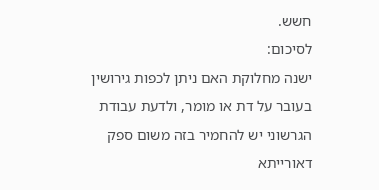חשש.
לסיכום:
ישנה מחלוקת האם ניתן לכפות גירושין בעובר על דת או מומר, ולדעת עבודת הגרשוני יש להחמיר בזה משום ספק דאורייתא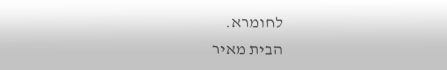לחומרא.
הבית מאיר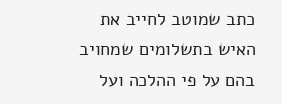כתב שמוטב לחייב את האיש בתשלומים שמחויב בהם על פי ההלכה ועל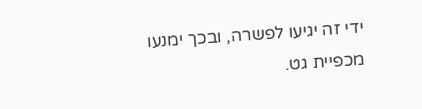ידי זה יגיעו לפשרה, ובכך ימנעו מכפיית גט.